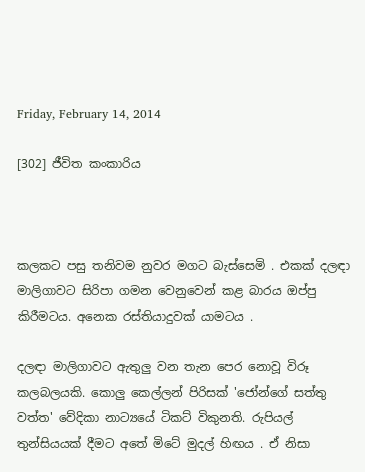Friday, February 14, 2014

[302] ජීවිත කංකාරිය



කලකට පසු තනිවම නුවර මගට බැස්සෙමි . එකක් දලඳා මාලිගාවට සිරිපා ගමන වෙනුවෙන් කළ බාරය ඔප්පු කිරීමටය. අනෙක රස්තියාදුවක් යාමටය .

දලඳා මාලිගාවට ඇතුලු වන තැන පෙර නොවූ විරූ කලබලයකි. කොලු කෙල්ලන් පිරිසක් 'ජෝන්ගේ සත්තු වත්ත' වේදිකා නාට්‍යයේ ටිකට් විකුනති. රුපියල් තුන්සියයක් දීමට අතේ මිටේ මුදල් හිඟය . ඒ නිසා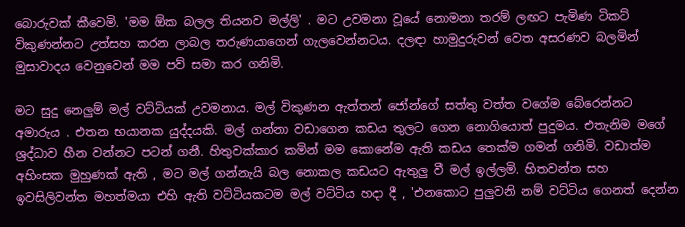බොරුවක් කීවෙමි. 'මම ඕක බලල තියනව මල්ලි' . මට උවමනා වූයේ නොමනා තරම් ලඟට පැමිණ ටිකට් විකුණන්නට උත්සහ කරන ලාබල තරුණයාගෙන් ගැලවෙන්නටය. දලඳා හාමුදුරුවන් වෙත අසරණව බලමින් මුසාවාදය වෙනුවෙන් මම පව් සමා කර ගනිමි.

මට සුදු නෙලුම් මල් වට්ටියක් උවමනාය. මල් විකුණන ඇත්තන් ජෝන්ගේ සත්තු වත්ත වගේම බේරෙන්නට අමාරුය . එතන භයානක යුද්දයකි. මල් ගන්නා වඩාගෙන කඩය තුලට ගෙන නොගියොත් පුදුමය. එතැනිම මගේ ශ්‍රද්ධාව හීන වන්නට පටන් ගනී. හිතුවක්කාර කමින් මම කොනේම ඇති කඩය තෙක්ම ගමන් ගනිමි. වඩාත්ම අහිංසක මුහුණක් ඇති , මට මල් ගන්නැයි බල නොකල කඩයට ඇතුලු වී මල් ඉල්ලමි. හිතවන්ත සහ ඉවසිලිවන්ත මහත්මයා එහි ඇති වට්ටියකටම මල් වට්ටිය හදා දී , 'එනකොට පුලුවනි නම් වට්ටිය ගෙනත් දෙන්න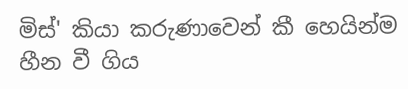මිස්' කියා කරුණාවෙන් කී හෙයින්ම හීන වී ගිය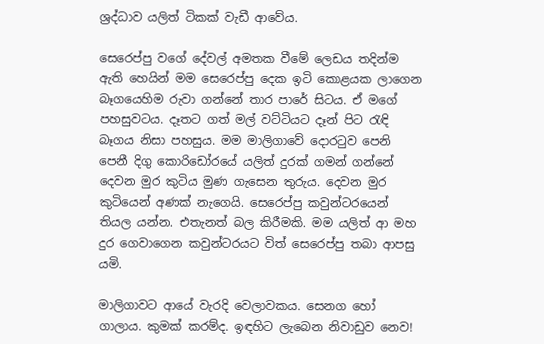ශ්‍රද්ධාව යලිත් ටිකක් වැඩී ආවේය.

සෙරෙප්පු වගේ දේවල් අමතක වීමේ ලෙඩය තදින්ම ඇති හෙයින් මම සෙරෙප්පු දෙක ඉටි කොළයක ලාගෙන බෑගයෙහිම රුවා ගන්නේ තාර පාරේ සිටය. ඒ මගේ පහසුවටය. දෑතට ගත් මල් වට්ටියට දෑන් පිට රැඳි බෑගය නිසා පහසුය. මම මාලිගාවේ දොරටුව පෙනි පෙනී දිගු කොරිඩෝරයේ යලිත් දුරක් ගමන් ගන්නේ දෙවන මුර කුටිය මුණ ගැසෙන තුරුය. දෙවන මුර කුටියෙන් අණක් නැගෙයි. සෙරෙප්පු කවුන්ටරයෙන් තියල යන්න. එතැනත් බල කිරීමකි. මම යලිත් ආ මහ දුර ගෙවාගෙන කවුන්ටරයට විත් සෙරෙප්පු තබා ආපසු යමි.

මාලිගාවට ආයේ වැරදි වෙලාවකය. සෙනග හෝ ගාලාය. කුමක් කරම්ද. ඉඳහිට ලැබෙන නිවාඩුව නෙව!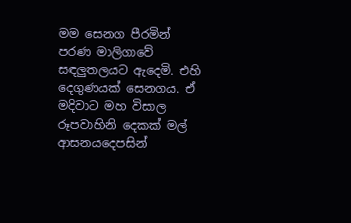මම සෙනග පීරමින් පරණ මාලිගාවේ සඳලුතලයට ඇදෙමි. එහි දෙගුණයක් සෙනගය. ඒ මදිවාට මහ විසාල රූපවාහිනි දෙකක් මල් ආසනයදෙපසින්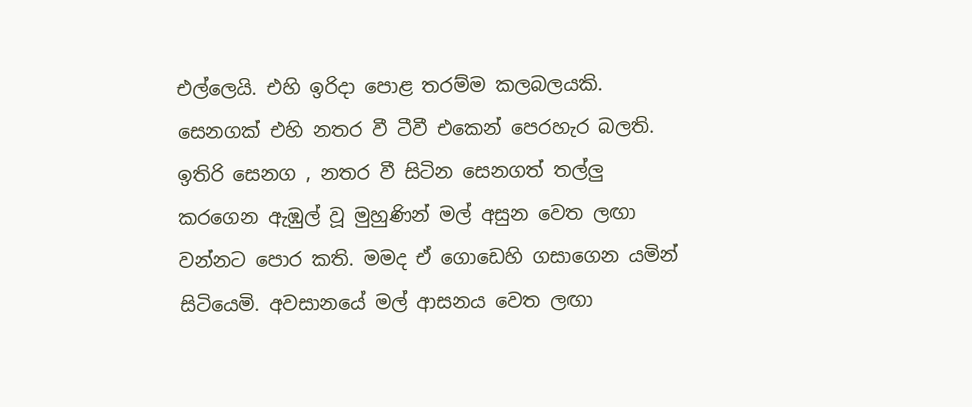එල්ලෙයි. එහි ඉරිදා පොළ තරම්ම කලබලයකි. සෙනගක් එහි නතර වී ටීවී එකෙන් පෙරහැර බලති. ඉතිරි සෙනග , නතර වී සිටින සෙනගත් තල්ලු කරගෙන ඇඹුල් වූ මුහුණින් මල් අසුන වෙත ලඟා වන්නට පොර කති. මමද ඒ ගොඩෙහි ගසාගෙන යමින් සිටියෙමි. අවසානයේ මල් ආසනය වෙත ලඟා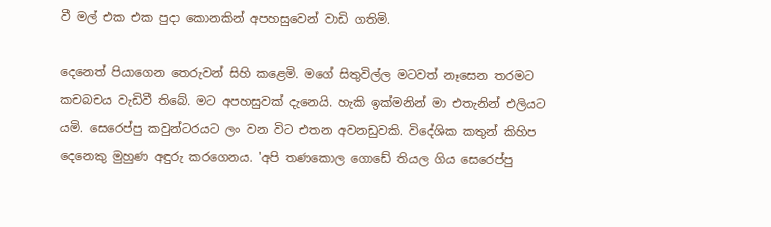වී මල් එක එක පුදා කොනකින් අපහසුවෙන් වාඩි ගතිමි.

දෙනෙත් පියාගෙන තෙරුවන් සිහි කළෙමි. මගේ සිතුවිල්ල මටවත් නෑසෙන තරමට කචබචය වැඩිවී තිබේ. මට අපහසුවක් දැනෙයි. හැකි ඉක්මනින් මා එතැනින් එලියට යමි. සෙරෙප්පු කවුන්ටරයට ලං වන විට එතන අවනඩුවකි. විදේශික කතුන් කිහිප දෙනෙකු මුහුණ අඳුරු කරගෙනය. 'අපි තණකොල ගොඩේ තියල ගිය සෙරෙප්පු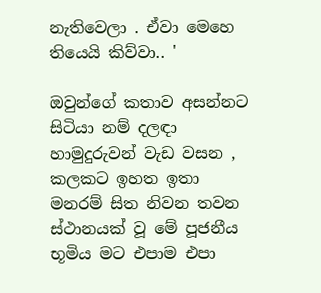නැතිවෙලා . ඒවා මෙහෙ තියෙයි කිව්වා.. '

ඔවුන්ගේ කතාව අසන්නට සිටියා නම් දලඳා හාමුදුරුවන් වැඩ වසන , කලකට ඉහත ඉතා මනරම් සිත නිවන තවන ස්ථානයක් වූ මේ පූජනීය භූමිය මට එපාම එපා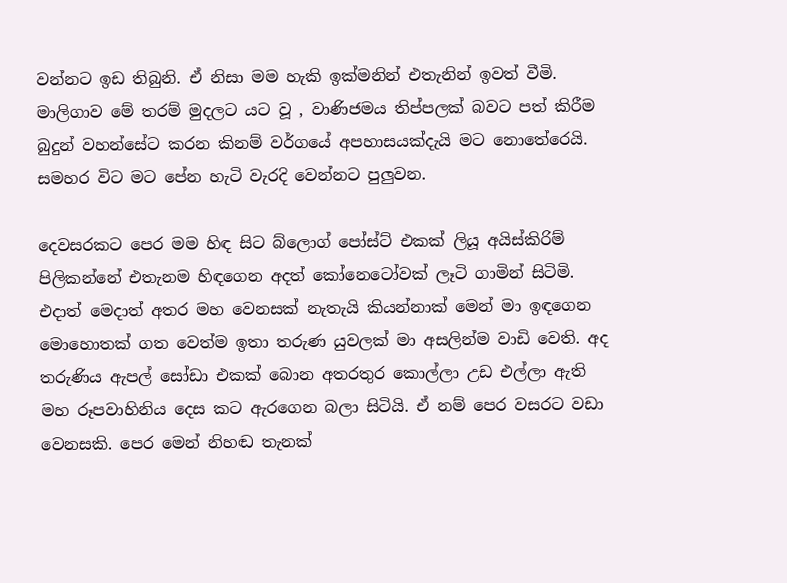වන්නට ඉඩ තිබුනි. ඒ නිසා මම හැකි ඉක්මනින් එතැනින් ඉවත් වීමි. මාලිගාව මේ තරම් මුදලට යට වූ , වාණිජමය තිප්පලක් බවට පත් කිරීම බුදුන් වහන්සේට කරන කිනම් වර්ගයේ අපහාසයක්දැයි මට නොතේරෙයි. සමහර විට මට පේන හැටි වැරදි වෙන්නට පුලුවන.

දෙවසරකට පෙර මම හිඳ සිට බ්ලොග් පෝස්ට් එකක් ලියූ අයිස්කිරිම් පිලිකන්නේ එතැනම හිඳගෙන අදත් කෝනෙටෝවක් ලෑටි ගාමින් සිටිමි. එදාත් මෙදාත් අතර මහ වෙනසක් නැතැයි කියන්නාක් මෙන් මා ඉඳගෙන මොහොතක් ගත වෙත්ම ඉතා තරුණ යුවලක් මා අසලින්ම වාඩි වෙති. අද තරුණිය ඇපල් සෝඩා එකක් බොන අතරතුර කොල්ලා උඩ එල්ලා ඇති මහ රූපවාහිනිය දෙස කට ඇරගෙන බලා සිටියි. ඒ නම් පෙර වසරට වඩා වෙනසකි. පෙර මෙන් නිහඬ තැනක්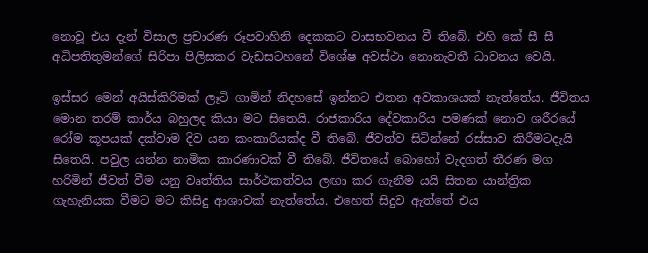නොවූ එය දැන් විසාල ප්‍රචාරණ රූපවාහිනි දෙකකට වාසභවනය වී තිබේ. එහි කේ සී සී අධිපතිතුමන්ගේ සිරිපා පිලිසකර වැඩසටහනේ විශේෂ අවස්ථා නොනැවතී ධාවනය වෙයි.

ඉස්සර මෙන් අයිස්කිරිමක් ලෑටි ගාමින් නිදහසේ ඉන්නට එතන අවකාශයක් නැත්තේය. ජීවිතය මොන තරම් කාර්ය බහුලද කියා මට සිතෙයි. රාජකාරිය දේවකාරිය පමණක් නොව ශරීරයේ රෝම කූපයක් දක්වාම දිව යන කංකාරියක්ද වී තිබේ. ජීවත්ව සිටින්නේ රස්සාව කිරීමටදැ‍යි සිතෙයි. පවුල යන්න නාමික කාරණාවක් වී තිබේ. ජීවිතයේ බොහෝ වැදගත් තීරණ මග හරිමින් ජීවත් වීම යනු වෘත්තිය සාර්ථකත්වය ලඟා කර ගැනීම යයි සිතන යාන්ත්‍රික ගැහැනියක වීමට මට කිසිදු ආශාවක් නැත්තේය. එහෙත් සිදුව ඇත්තේ එය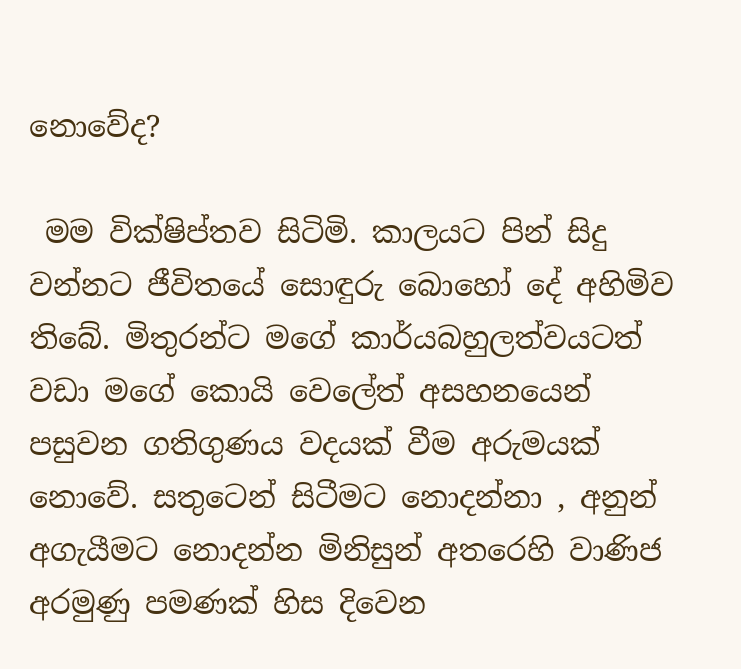නොවේද?

 මම වික්ෂිප්තව සිටිමි. කාලයට පින් සිදු වන්නට ජීවිතයේ සොඳුරු බොහෝ දේ අහිමිව තිබේ. මිතුරන්ට මගේ කාර්යබහුලත්වයටත් වඩා මගේ කොයි වෙලේත් අසහනයෙන් පසුවන ගතිගුණය වදයක් වීම අරුමයක් නොවේ. සතුටෙන් සිටීමට නොදන්නා , අනුන් අගැයීමට නොදන්න මිනිසුන් අත‍රෙහි වාණිජ අරමුණු පමණක් හිස දිවෙන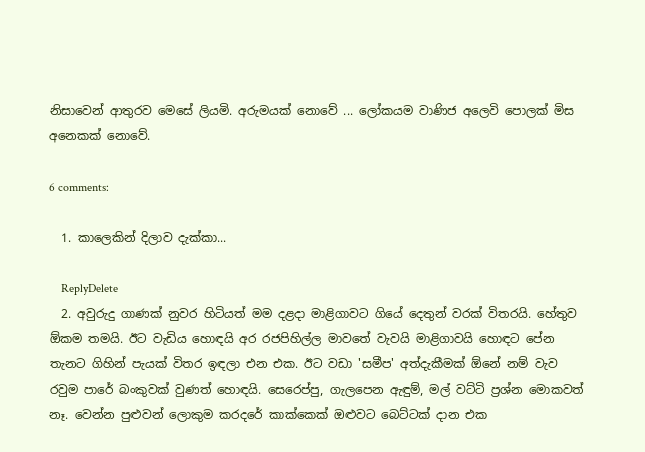නිසාවෙන් ආතුරව මෙසේ ලියමි. අරුමයක් නොවේ ... ලෝකයම වාණිජ අලෙවි පොලක් මිස අනෙකක් නොවේ.

6 comments:

  1. කාලෙකින් දිලාව දැක්කා...

    ReplyDelete
  2. අවුරුදු ගාණක් නුවර හිටියත් මම දළදා මාළිගාවට ගියේ දෙතුන් වරක් විතරයි. හේතුව ඕකම තමයි. ඊට වැඩිය හොඳයි අර රජපිහිල්ල මාවතේ වැවයි මාළිගාවයි හොඳට පේන තැනට ගිහින් පැයක් විතර ඉඳලා එන එක. ඊට වඩා 'සමීප' අත්දැකීමක් ඕනේ නම් වැව රවුම පාරේ බංකුවක් වුණත් හොඳයි. සෙරෙප්පු, ගැලපෙන ඇඳුම්, මල් වට්ටි ප්‍රශ්න මොකවත් නෑ. වෙන්න පුළුවන් ලොකුම කරදරේ කාක්කෙක් ඔළුවට බෙට්ටක් දාන එක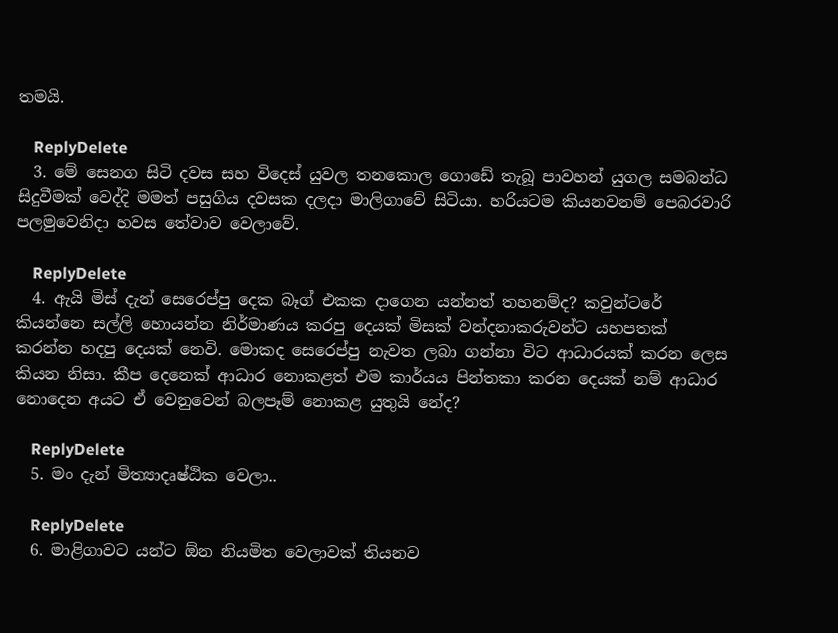තමයි.

    ReplyDelete
  3. මේ සෙනග සිටි දවස සහ විදෙස් යුවල තනකොල ගොඩේ තැබූ පාවහන් යුගල සමබන්ධ සිදුවීමක් වෙද්දි මමත් පසුගිය දවසක දලදා මාලිගාවේ සිටියා. හරියටම කියනවනම් පෙබරවාරි පලමුවෙනිදා හවස තේවාව වෙලාවේ.

    ReplyDelete
  4. ඇයි මිස් දැන් සෙරෙප්පු දෙක බෑග් එකක දාගෙන යන්නත් තහනම්ද? කවුන්ටරේ කියන්නෙ සල්ලි හොයන්න නිර්මාණය කරපු දෙයක් මිසක් වන්දනාකරුවන්ට යහපතක් කරන්න හදපු දෙයක් නෙවි. මොකද සෙරෙප්පු නැවත ලබා ගන්නා විට ආධාරයක් කරන ලෙස කියන නිසා. කීප දෙනෙක් ආධාර නොකළත් එම කාර්යය පින්තකා කරන දෙයක් නම් ආධාර නොදෙන අයට ඒ වෙනුවෙන් බලපෑම් නොකළ යුතුයි නේද?

    ReplyDelete
  5. මං දැන් මිත්‍යාදෘෂ්ඨික වෙලා..

    ReplyDelete
  6. මාළිගාවට යන්ට ඕන නියමිත වෙලාවක් තියනව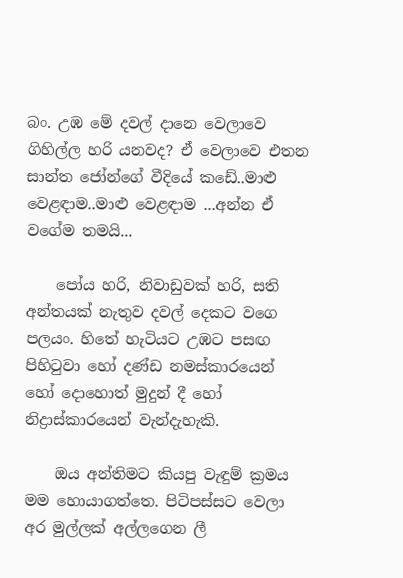බං. උඹ මේ දවල් දානෙ වෙලාවෙ ගිහිල්ල හරි යනවද? ඒ වෙලාවෙ එතන සාන්ත ජෝන්ගේ වීදියේ කඩේ..මාළු වෙළඳාම..මාළු වෙළඳාම ...අන්න ඒ වගේම තමයි...

    පෝය හරි, නිවාඩුවක් හරි, සති අන්තයක් නැතුව දවල් දෙකට වගෙ පලයං. හිතේ හැටියට උඹට පසඟ පිහිටුවා හෝ දණ්ඩ නමස්කාරයෙන් හෝ දොහොත් මුදුන් දී හෝ නිද්‍රාස්කාරයෙන් වැන්දැහැකි.

    ඔය අන්තිමට කියපු වැඳුම් ක්‍රමය මම හොයාගත්තෙ. පිටිපස්සට වෙලා අර මුල්ලක් අල්ලගෙන ලී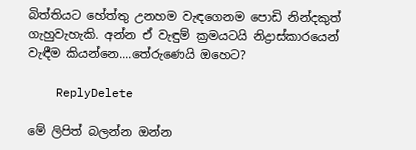බිත්තියට හේත්තු උනහම වැඳගෙනම පොඩි නින්දකුත් ගැහුවැහැකි. අන්න ඒ වැඳුම් ක්‍රමයටයි නිද්‍රාස්කාරයෙන් වැඳීම කියන්නෙ....තේරුණෙයි ඔහෙට?

    ReplyDelete

මේ ලිපිත් බලන්න ඔන්න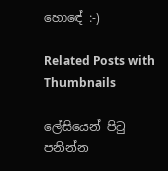හොඳේ :-)

Related Posts with Thumbnails

ලේසියෙන් පිටු පනින්න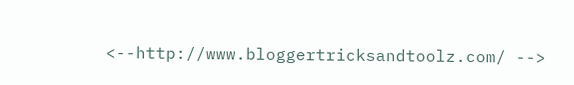<--http://www.bloggertricksandtoolz.com/ -->